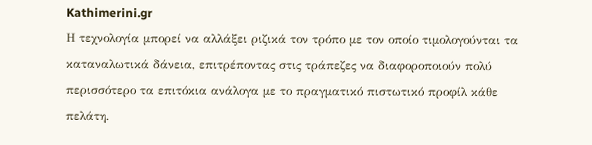Kathimerini.gr
Η τεχνολογία μπορεί να αλλάξει ριζικά τον τρόπο με τον οποίο τιμολογούνται τα καταναλωτικά δάνεια, επιτρέποντας στις τράπεζες να διαφοροποιούν πολύ περισσότερο τα επιτόκια ανάλογα με το πραγματικό πιστωτικό προφίλ κάθε πελάτη.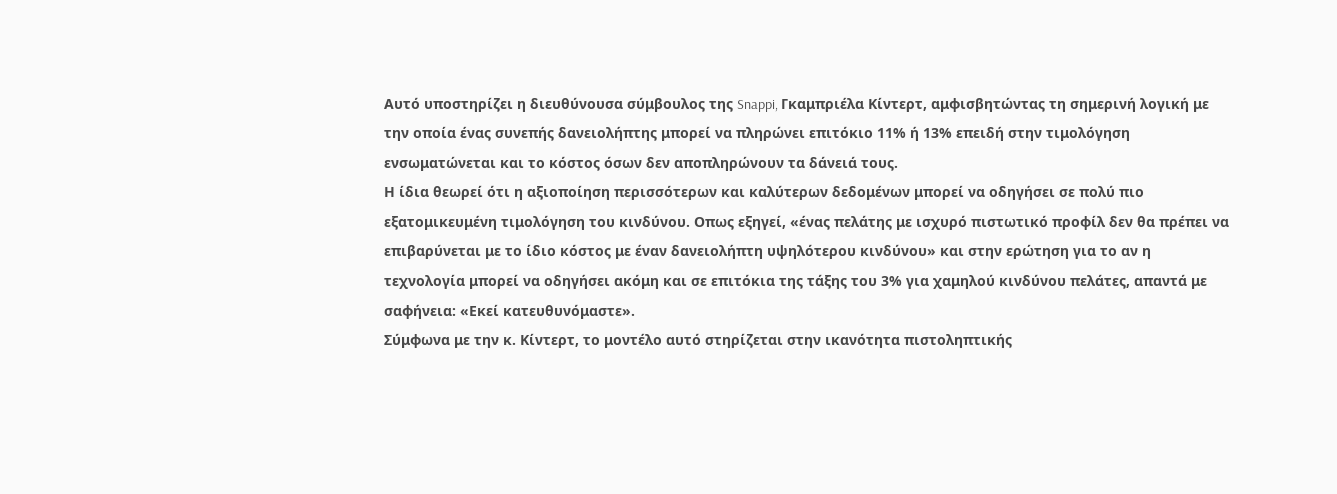Αυτό υποστηρίζει η διευθύνουσα σύμβουλος της Snappi, Γκαμπριέλα Κίντερτ, αμφισβητώντας τη σημερινή λογική με την οποία ένας συνεπής δανειολήπτης μπορεί να πληρώνει επιτόκιο 11% ή 13% επειδή στην τιμολόγηση ενσωματώνεται και το κόστος όσων δεν αποπληρώνουν τα δάνειά τους.
Η ίδια θεωρεί ότι η αξιοποίηση περισσότερων και καλύτερων δεδομένων μπορεί να οδηγήσει σε πολύ πιο εξατομικευμένη τιμολόγηση του κινδύνου. Οπως εξηγεί, «ένας πελάτης με ισχυρό πιστωτικό προφίλ δεν θα πρέπει να επιβαρύνεται με το ίδιο κόστος με έναν δανειολήπτη υψηλότερου κινδύνου» και στην ερώτηση για το αν η τεχνολογία μπορεί να οδηγήσει ακόμη και σε επιτόκια της τάξης του 3% για χαμηλού κινδύνου πελάτες, απαντά με σαφήνεια: «Εκεί κατευθυνόμαστε».
Σύμφωνα με την κ. Κίντερτ, το μοντέλο αυτό στηρίζεται στην ικανότητα πιστοληπτικής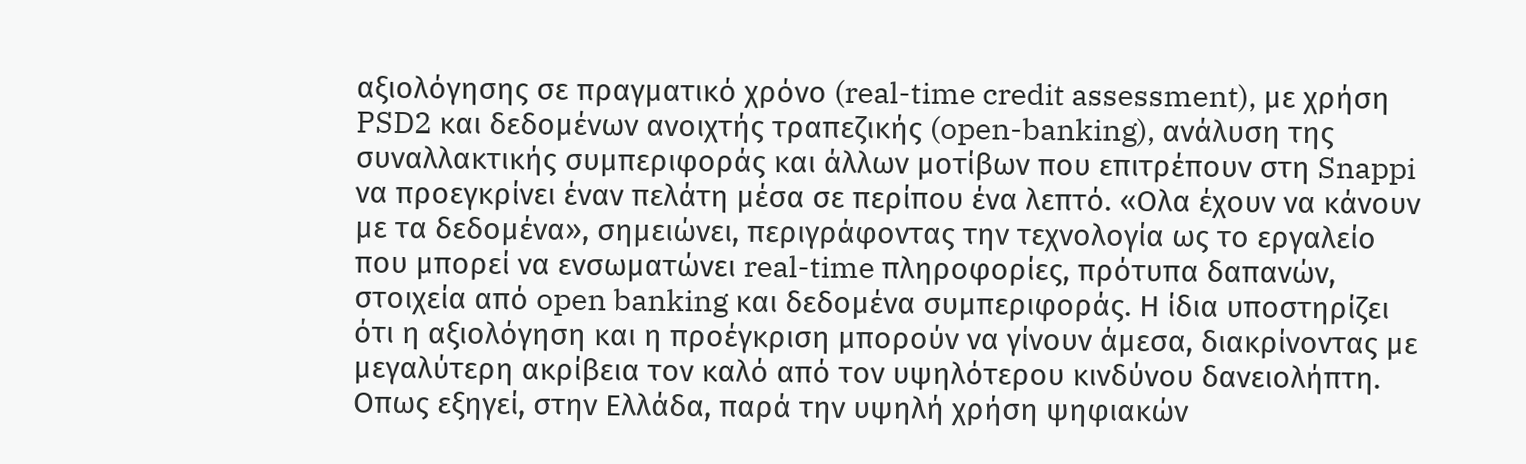αξιολόγησης σε πραγματικό χρόνο (real-time credit assessment), με χρήση PSD2 και δεδομένων ανοιχτής τραπεζικής (open-banking), ανάλυση της συναλλακτικής συμπεριφοράς και άλλων μοτίβων που επιτρέπουν στη Snappi να προεγκρίνει έναν πελάτη μέσα σε περίπου ένα λεπτό. «Ολα έχουν να κάνουν με τα δεδομένα», σημειώνει, περιγράφοντας την τεχνολογία ως το εργαλείο που μπορεί να ενσωματώνει real-time πληροφορίες, πρότυπα δαπανών, στοιχεία από open banking και δεδομένα συμπεριφοράς. Η ίδια υποστηρίζει ότι η αξιολόγηση και η προέγκριση μπορούν να γίνουν άμεσα, διακρίνοντας με μεγαλύτερη ακρίβεια τον καλό από τον υψηλότερου κινδύνου δανειολήπτη.
Οπως εξηγεί, στην Ελλάδα, παρά την υψηλή χρήση ψηφιακών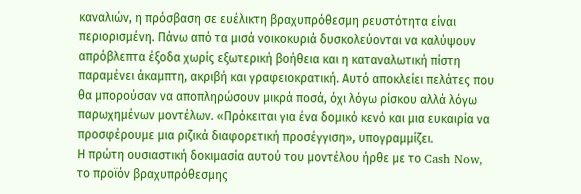καναλιών, η πρόσβαση σε ευέλικτη βραχυπρόθεσμη ρευστότητα είναι περιορισμένη. Πάνω από τα μισά νοικοκυριά δυσκολεύονται να καλύψουν απρόβλεπτα έξοδα χωρίς εξωτερική βοήθεια και η καταναλωτική πίστη παραμένει άκαμπτη, ακριβή και γραφειοκρατική. Αυτό αποκλείει πελάτες που θα μπορούσαν να αποπληρώσουν μικρά ποσά, όχι λόγω ρίσκου αλλά λόγω παρωχημένων μοντέλων. «Πρόκειται για ένα δομικό κενό και μια ευκαιρία να προσφέρουμε μια ριζικά διαφορετική προσέγγιση», υπογραμμίζει.
Η πρώτη ουσιαστική δοκιμασία αυτού του μοντέλου ήρθε με το Cash Now, το προϊόν βραχυπρόθεσμης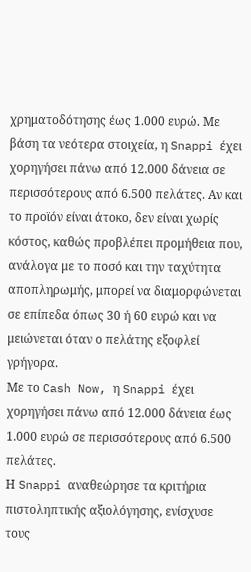χρηματοδότησης έως 1.000 ευρώ. Με βάση τα νεότερα στοιχεία, η Snappi έχει χορηγήσει πάνω από 12.000 δάνεια σε περισσότερους από 6.500 πελάτες. Αν και το προϊόν είναι άτοκο, δεν είναι χωρίς κόστος, καθώς προβλέπει προμήθεια που, ανάλογα με το ποσό και την ταχύτητα αποπληρωμής, μπορεί να διαμορφώνεται σε επίπεδα όπως 30 ή 60 ευρώ και να μειώνεται όταν ο πελάτης εξοφλεί γρήγορα.
Με το Cash Now, η Snappi έχει χορηγήσει πάνω από 12.000 δάνεια έως 1.000 ευρώ σε περισσότερους από 6.500 πελάτες.
Η Snappi αναθεώρησε τα κριτήρια πιστοληπτικής αξιολόγησης, ενίσχυσε τους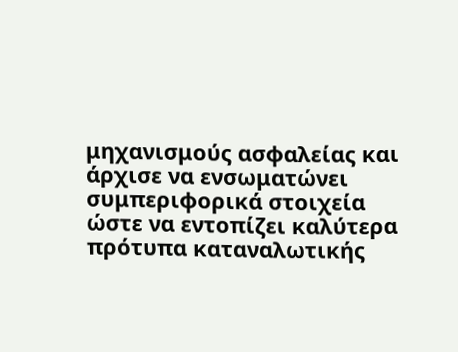μηχανισμούς ασφαλείας και άρχισε να ενσωματώνει συμπεριφορικά στοιχεία ώστε να εντοπίζει καλύτερα πρότυπα καταναλωτικής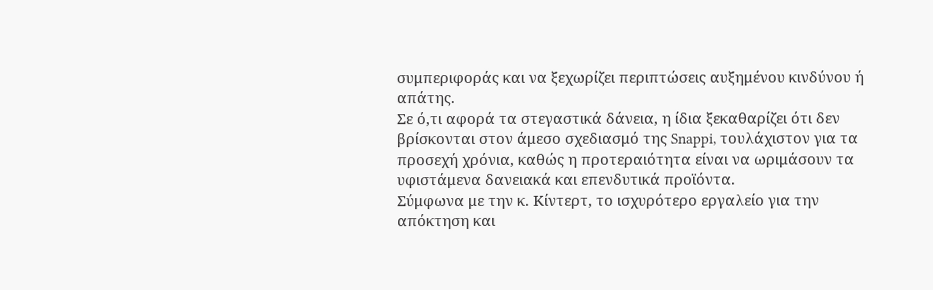συμπεριφοράς και να ξεχωρίζει περιπτώσεις αυξημένου κινδύνου ή απάτης.
Σε ό,τι αφορά τα στεγαστικά δάνεια, η ίδια ξεκαθαρίζει ότι δεν βρίσκονται στον άμεσο σχεδιασμό της Snappi, τουλάχιστον για τα προσεχή χρόνια, καθώς η προτεραιότητα είναι να ωριμάσουν τα υφιστάμενα δανειακά και επενδυτικά προϊόντα.
Σύμφωνα με την κ. Κίντερτ, το ισχυρότερο εργαλείο για την απόκτηση και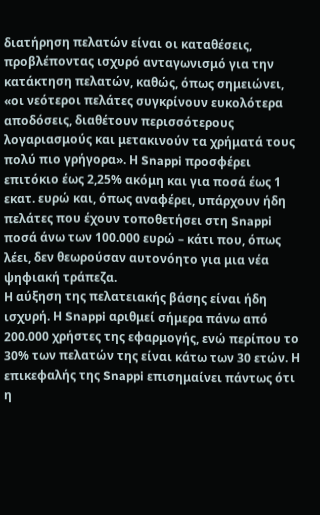διατήρηση πελατών είναι οι καταθέσεις, προβλέποντας ισχυρό ανταγωνισμό για την κατάκτηση πελατών, καθώς, όπως σημειώνει, «οι νεότεροι πελάτες συγκρίνουν ευκολότερα αποδόσεις, διαθέτουν περισσότερους λογαριασμούς και μετακινούν τα χρήματά τους πολύ πιο γρήγορα». Η Snappi προσφέρει επιτόκιο έως 2,25% ακόμη και για ποσά έως 1 εκατ. ευρώ και, όπως αναφέρει, υπάρχουν ήδη πελάτες που έχουν τοποθετήσει στη Snappi ποσά άνω των 100.000 ευρώ – κάτι που, όπως λέει, δεν θεωρούσαν αυτονόητο για μια νέα ψηφιακή τράπεζα.
Η αύξηση της πελατειακής βάσης είναι ήδη ισχυρή. Η Snappi αριθμεί σήμερα πάνω από 200.000 χρήστες της εφαρμογής, ενώ περίπου το 30% των πελατών της είναι κάτω των 30 ετών. Η επικεφαλής της Snappi επισημαίνει πάντως ότι η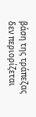βάση της τράπεζας δεν περιορίζεται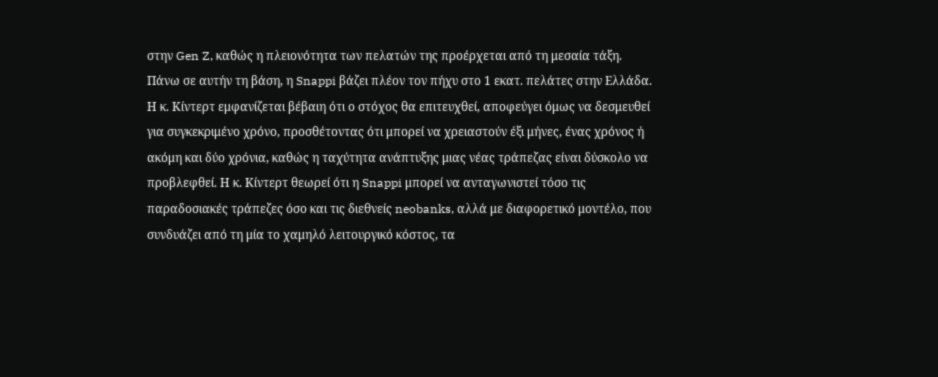στην Gen Z, καθώς η πλειονότητα των πελατών της προέρχεται από τη μεσαία τάξη.
Πάνω σε αυτήν τη βάση, η Snappi βάζει πλέον τον πήχυ στο 1 εκατ. πελάτες στην Ελλάδα. Η κ. Κίντερτ εμφανίζεται βέβαιη ότι ο στόχος θα επιτευχθεί, αποφεύγει όμως να δεσμευθεί για συγκεκριμένο χρόνο, προσθέτοντας ότι μπορεί να χρειαστούν έξι μήνες, ένας χρόνος ή ακόμη και δύο χρόνια, καθώς η ταχύτητα ανάπτυξης μιας νέας τράπεζας είναι δύσκολο να προβλεφθεί. Η κ. Κίντερτ θεωρεί ότι η Snappi μπορεί να ανταγωνιστεί τόσο τις παραδοσιακές τράπεζες όσο και τις διεθνείς neobanks, αλλά με διαφορετικό μοντέλο, που συνδυάζει από τη μία το χαμηλό λειτουργικό κόστος, τα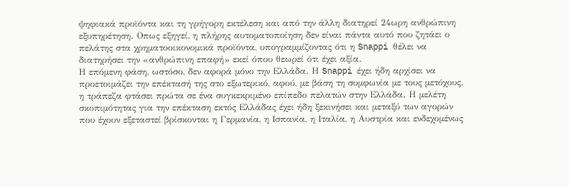ψηφιακά προϊόντα και τη γρήγορη εκτέλεση και από την άλλη διατηρεί 24ωρη ανθρώπινη εξυπηρέτηση. Οπως εξηγεί, η πλήρης αυτοματοποίηση δεν είναι πάντα αυτό που ζητάει ο πελάτης στα χρηματοοικονομικά προϊόντα, υπογραμμίζοντας ότι η Snappi θέλει να διατηρήσει την «ανθρώπινη επαφή» εκεί όπου θεωρεί ότι έχει αξία.
Η επόμενη φάση, ωστόσο, δεν αφορά μόνο την Ελλάδα. Η Snappi έχει ήδη αρχίσει να προετοιμάζει την επέκτασή της στο εξωτερικό, αφού, με βάση τη συμφωνία με τους μετόχους, η τράπεζα φτάσει πρώτα σε ένα συγκεκριμένο επίπεδο πελατών στην Ελλάδα. Η μελέτη σκοπιμότητας για την επέκταση εκτός Ελλάδας έχει ήδη ξεκινήσει και μεταξύ των αγορών που έχουν εξεταστεί βρίσκονται η Γερμανία, η Ισπανία, η Ιταλία, η Αυστρία και ενδεχομένως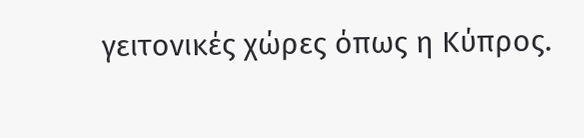γειτονικές χώρες όπως η Κύπρος.